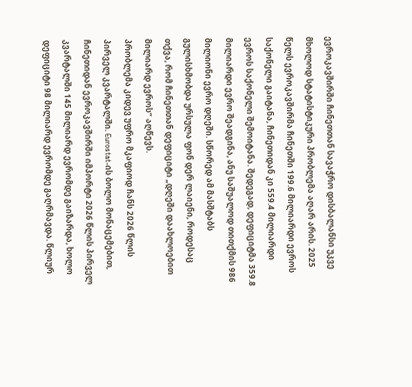ევროკავშირში ჩინეთთან სავაჭრო დისბალანსი უკვე მხოლოდ სტატისტიკური პრობლემა აღარ არის. 2025 წელს ევროკავშირმა ჩინეთში 199.6 მილიარდი ევროს საქონელი გაიტანა, ჩინეთიდან კი 559.4 მილიარდი ევროს საქონელი შემოიტანა. შედეგად, დეფიციტმა 359.8 მილიარდი ევრო შეადგინა, ანუ საშუალოდ თითქმის 986 მილიონი ევრო დღეში. სწორედ ამ მასშტაბს გულისხმობდა ურსულა ფონ დერ ლაიენი, როდესაც თქვა, რომ ჩინეთთან დეფიციტი „დღეში დაახლოებით მილიარდ ევროს“ აღწევს.
პრობლემა კიდევ უფრო მკაფიოდ ჩანს 2026 წლის პირველ კვარტალში. Eurostat-ის ბოლო მონაცემებით, ჩინეთიდან ევროკავშირში იმპორტი 2026 წლის პირველ კვარტალში 145 მილიარდ ევრომდე გაიზარდა, ხოლო დეფიციტი 98 მილიარდ ევრომდე გაღრმავდა. წლიურ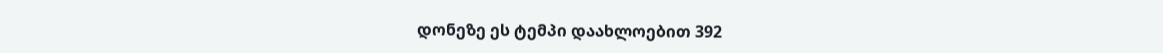დონეზე ეს ტემპი დაახლოებით 392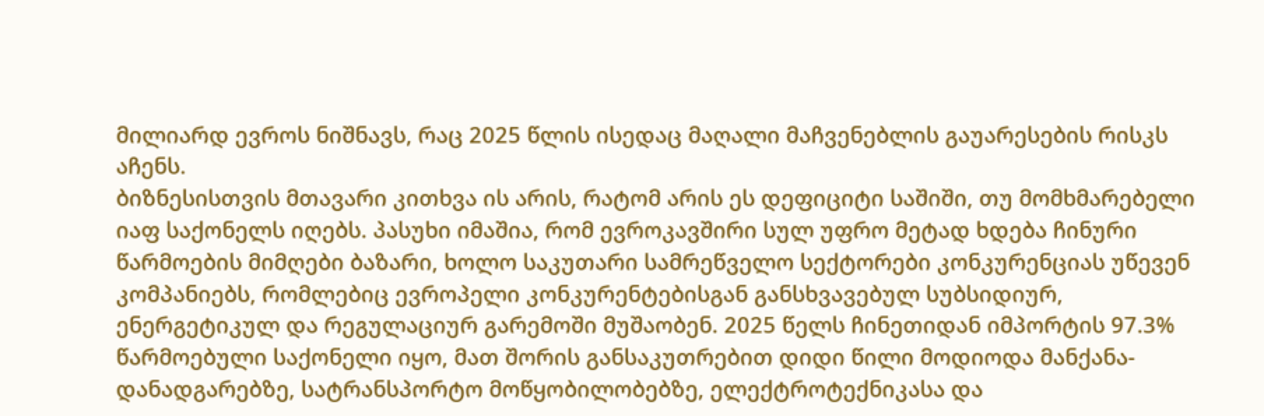მილიარდ ევროს ნიშნავს, რაც 2025 წლის ისედაც მაღალი მაჩვენებლის გაუარესების რისკს აჩენს.
ბიზნესისთვის მთავარი კითხვა ის არის, რატომ არის ეს დეფიციტი საშიში, თუ მომხმარებელი იაფ საქონელს იღებს. პასუხი იმაშია, რომ ევროკავშირი სულ უფრო მეტად ხდება ჩინური წარმოების მიმღები ბაზარი, ხოლო საკუთარი სამრეწველო სექტორები კონკურენციას უწევენ კომპანიებს, რომლებიც ევროპელი კონკურენტებისგან განსხვავებულ სუბსიდიურ, ენერგეტიკულ და რეგულაციურ გარემოში მუშაობენ. 2025 წელს ჩინეთიდან იმპორტის 97.3% წარმოებული საქონელი იყო, მათ შორის განსაკუთრებით დიდი წილი მოდიოდა მანქანა-დანადგარებზე, სატრანსპორტო მოწყობილობებზე, ელექტროტექნიკასა და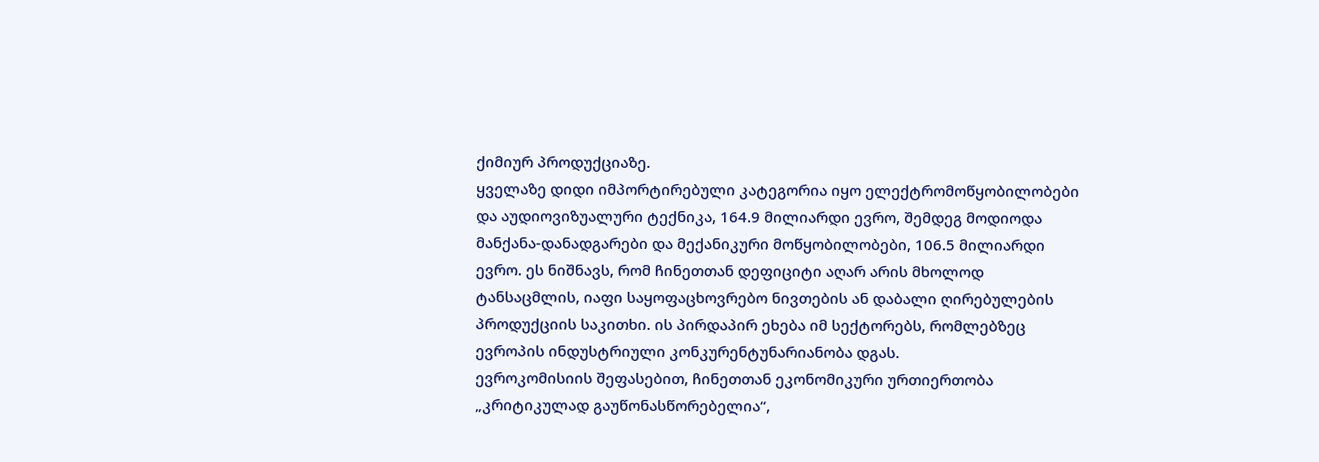ქიმიურ პროდუქციაზე.
ყველაზე დიდი იმპორტირებული კატეგორია იყო ელექტრომოწყობილობები და აუდიოვიზუალური ტექნიკა, 164.9 მილიარდი ევრო, შემდეგ მოდიოდა მანქანა-დანადგარები და მექანიკური მოწყობილობები, 106.5 მილიარდი ევრო. ეს ნიშნავს, რომ ჩინეთთან დეფიციტი აღარ არის მხოლოდ ტანსაცმლის, იაფი საყოფაცხოვრებო ნივთების ან დაბალი ღირებულების პროდუქციის საკითხი. ის პირდაპირ ეხება იმ სექტორებს, რომლებზეც ევროპის ინდუსტრიული კონკურენტუნარიანობა დგას.
ევროკომისიის შეფასებით, ჩინეთთან ეკონომიკური ურთიერთობა „კრიტიკულად გაუწონასწორებელია“,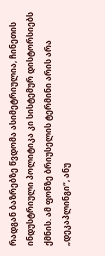რადგან ბაზრებზე წვდომა ასიმეტრიულია, ჩინეთის ინდუსტრიული პოლიტიკა კი სისტემურ დისტორსიებს ქმნის. ამ ფონზე ბრიუსელის ტერმინი არის არა „დეკაპლინგი“, ანუ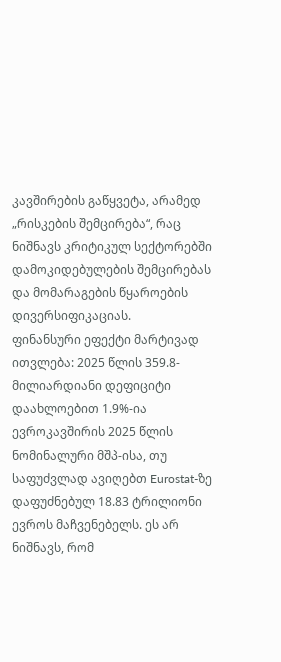კავშირების გაწყვეტა, არამედ „რისკების შემცირება“, რაც ნიშნავს კრიტიკულ სექტორებში დამოკიდებულების შემცირებას და მომარაგების წყაროების დივერსიფიკაციას.
ფინანსური ეფექტი მარტივად ითვლება: 2025 წლის 359.8-მილიარდიანი დეფიციტი დაახლოებით 1.9%-ია ევროკავშირის 2025 წლის ნომინალური მშპ-ისა, თუ საფუძვლად ავიღებთ Eurostat-ზე დაფუძნებულ 18.83 ტრილიონი ევროს მაჩვენებელს. ეს არ ნიშნავს, რომ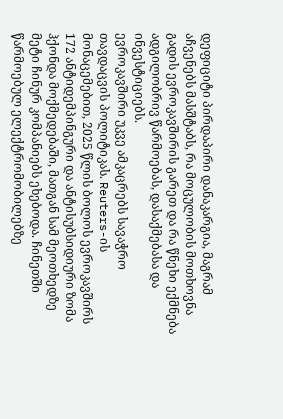დეფიციტი პირდაპირი დანაკარგია, მაგრამ აჩვენებს მასშტაბს, რა მოცულობის მოთხოვნა გადის ევროკავშირის გარეთ და რა წნეხი ექმნება ადგილობრივ წარმოებას, დასაქმებასა და ინვესტიციებს.
ევროკავშირი უკვე ამკაცრებს სავაჭრო თავდაცვის პოლიტიკას. Reuters-ის მონაცემებით, 2025 წლის ბოლოს ევროკავშირს 172 ანტიდემპინგური და ანტისუბსიდიური ზომა ჰქონდა მოქმედებაში, მათგან სამ მეოთხედზე მეტი ჩინურ კომპანიებს ეხებოდა. ჩინეთში წარმოებულ ელექტრომობილებზე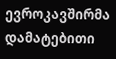ევროკავშირმა დამატებითი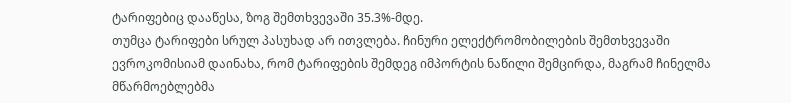ტარიფებიც დააწესა, ზოგ შემთხვევაში 35.3%-მდე.
თუმცა ტარიფები სრულ პასუხად არ ითვლება. ჩინური ელექტრომობილების შემთხვევაში ევროკომისიამ დაინახა, რომ ტარიფების შემდეგ იმპორტის ნაწილი შემცირდა, მაგრამ ჩინელმა მწარმოებლებმა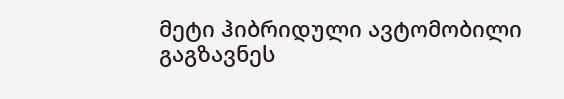მეტი ჰიბრიდული ავტომობილი გაგზავნეს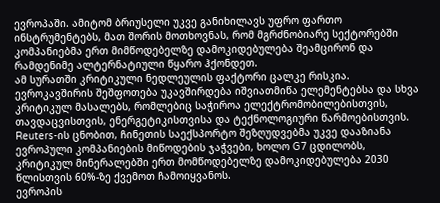ევროპაში. ამიტომ ბრიუსელი უკვე განიხილავს უფრო ფართო ინსტრუმენტებს, მათ შორის მოთხოვნას, რომ მგრძნობიარე სექტორებში კომპანიებმა ერთ მიმწოდებელზე დამოკიდებულება შეამცირონ და რამდენიმე ალტერნატიული წყარო ჰქონდეთ.
ამ სურათში კრიტიკული ნედლეულის ფაქტორი ცალკე რისკია. ევროკავშირის შეშფოთება უკავშირდება იშვიათმიწა ელემენტებსა და სხვა კრიტიკულ მასალებს, რომლებიც საჭიროა ელექტრომობილებისთვის, თავდაცვისთვის, ენერგეტიკისთვისა და ტექნოლოგიური წარმოებისთვის. Reuters-ის ცნობით, ჩინეთის საექსპორტო შეზღუდვებმა უკვე დააზიანა ევროპული კომპანიების მიწოდების ჯაჭვები, ხოლო G7 ცდილობს, კრიტიკულ მინერალებში ერთ მომწოდებელზე დამოკიდებულება 2030 წლისთვის 60%-ზე ქვემოთ ჩამოიყვანოს.
ევროპის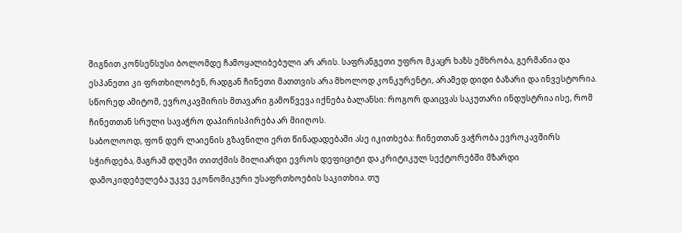შიგნით კონსენსუსი ბოლომდე ჩამოყალიბებული არ არის. საფრანგეთი უფრო მკაცრ ხაზს ემხრობა, გერმანია და ესპანეთი კი ფრთხილობენ, რადგან ჩინეთი მათთვის არა მხოლოდ კონკურენტი, არამედ დიდი ბაზარი და ინვესტორია. სწორედ ამიტომ, ევროკავშირის მთავარი გამოწვევა იქნება ბალანსი: როგორ დაიცვას საკუთარი ინდუსტრია ისე, რომ ჩინეთთან სრული სავაჭრო დაპირისპირება არ მიიღოს.
საბოლოოდ, ფონ დერ ლაიენის გზავნილი ერთ წინადადებაში ასე იკითხება: ჩინეთთან ვაჭრობა ევროკავშირს სჭირდება, მაგრამ დღეში თითქმის მილიარდი ევროს დეფიციტი და კრიტიკულ სექტორებში მზარდი დამოკიდებულება უკვე ეკონომიკური უსაფრთხოების საკითხია. თუ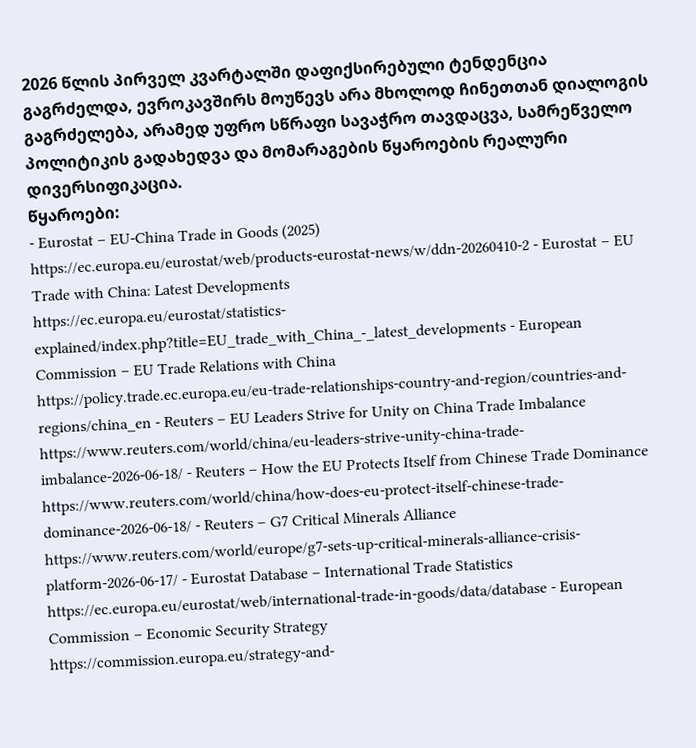2026 წლის პირველ კვარტალში დაფიქსირებული ტენდენცია გაგრძელდა, ევროკავშირს მოუწევს არა მხოლოდ ჩინეთთან დიალოგის გაგრძელება, არამედ უფრო სწრაფი სავაჭრო თავდაცვა, სამრეწველო პოლიტიკის გადახედვა და მომარაგების წყაროების რეალური დივერსიფიკაცია.
წყაროები:
- Eurostat – EU-China Trade in Goods (2025)
https://ec.europa.eu/eurostat/web/products-eurostat-news/w/ddn-20260410-2 - Eurostat – EU Trade with China: Latest Developments
https://ec.europa.eu/eurostat/statistics-explained/index.php?title=EU_trade_with_China_-_latest_developments - European Commission – EU Trade Relations with China
https://policy.trade.ec.europa.eu/eu-trade-relationships-country-and-region/countries-and-regions/china_en - Reuters – EU Leaders Strive for Unity on China Trade Imbalance
https://www.reuters.com/world/china/eu-leaders-strive-unity-china-trade-imbalance-2026-06-18/ - Reuters – How the EU Protects Itself from Chinese Trade Dominance
https://www.reuters.com/world/china/how-does-eu-protect-itself-chinese-trade-dominance-2026-06-18/ - Reuters – G7 Critical Minerals Alliance
https://www.reuters.com/world/europe/g7-sets-up-critical-minerals-alliance-crisis-platform-2026-06-17/ - Eurostat Database – International Trade Statistics
https://ec.europa.eu/eurostat/web/international-trade-in-goods/data/database - European Commission – Economic Security Strategy
https://commission.europa.eu/strategy-and-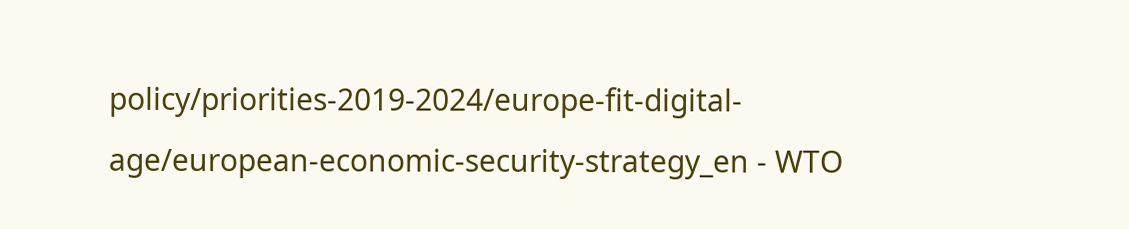policy/priorities-2019-2024/europe-fit-digital-age/european-economic-security-strategy_en - WTO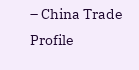– China Trade Profile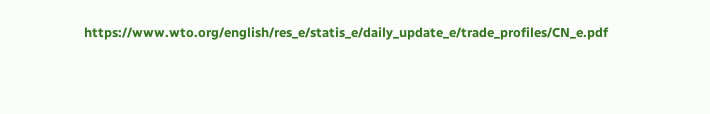https://www.wto.org/english/res_e/statis_e/daily_update_e/trade_profiles/CN_e.pdf